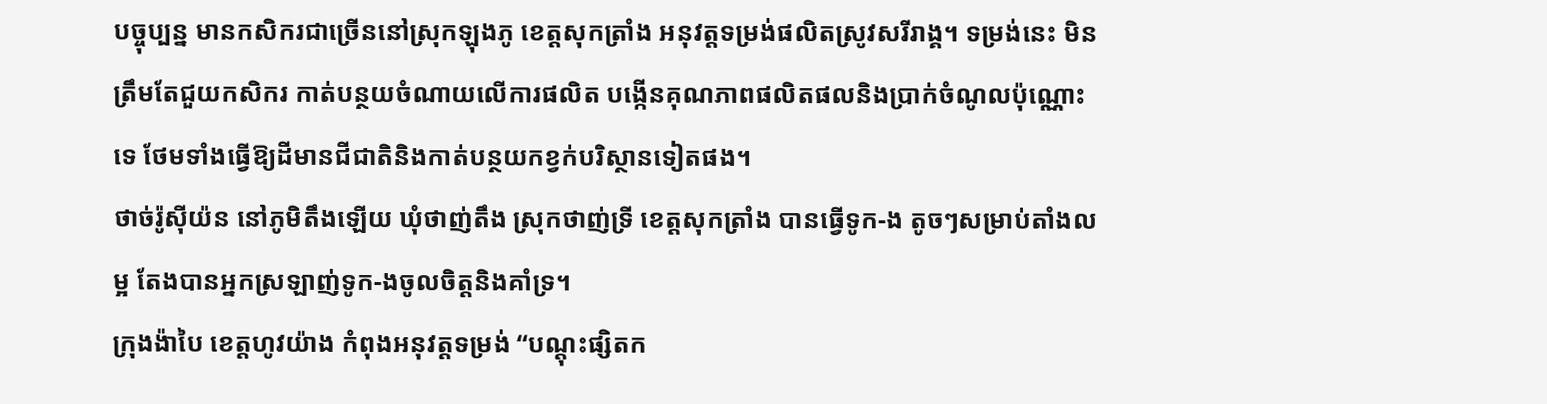បច្ចុប្បន្ន មានកសិករជាច្រើននៅស្រុកឡុងភូ ខេត្តសុកត្រាំង អនុវត្តទម្រង់ផលិតស្រូវសរីរាង្គ។ ទម្រង់នេះ មិនត្រឹមតែជួយកសិករ កាត់បន្ថយចំណាយលើការផលិត បង្កើនគុណភាពផលិតផលនិងប្រាក់ចំណូលប៉ុណ្ណោះទេ ថែមទាំងធ្វើឱ្យដីមានជីជាតិនិងកាត់បន្ថយកខ្វក់បរិស្ថានទៀតផង។
ថាច់រ៉ូស៊ីយ៉ន នៅភូមិតឹងឡើយ ឃុំថាញ់តឹង ស្រុកថាញ់ទ្រី ខេត្តសុកត្រាំង បានធ្វើទូក-ង តូចៗសម្រាប់តាំងលម្អ តែងបានអ្នកស្រឡាញ់ទូក-ងចូលចិត្តនិងគាំទ្រ។
ក្រុងង៉ាបៃ ខេត្តហូវយ៉ាង កំពុងអនុវត្តទម្រង់ “បណ្តុះផ្សិតក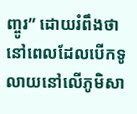ញ្ចូរ” ដោយរំពឹងថា នៅពេលដែលបើកទូលាយនៅលើភូមិសា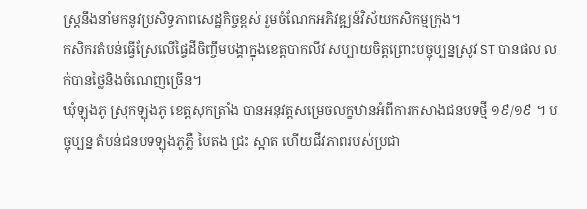ស្រ្តនឹងនាំមកនូវប្រសិទ្ធភាពសេដ្ឋកិច្ចខ្ពស់ រួមចំណែកអភិវឌ្ឍន៍វិស័យកសិកម្មក្រុង។
កសិករតំបន់ធ្វើស្រែលើផ្ទៃដីចិញ្ចឹមបង្គាក្នុងខេត្តបាកលីវ សប្បាយចិត្តព្រោះបច្ចុប្បន្នស្រូវ ST បានផល លក់បានថ្លៃនិងចំណេញច្រើន។
ឃុំឡុងភូ ស្រុកឡុងភូ ខេត្តសុកត្រាំង បានអនុវត្តសម្រេចលក្ខឋានអំពីការកសាងជនបទថ្មី ១៩/១៩ ។ បច្ចុប្បន្ន តំបន់ជនបទឡុងភូភ្លឺ បៃតង ជ្រះ ស្អាត ហើយជីវភាពរបស់ប្រជា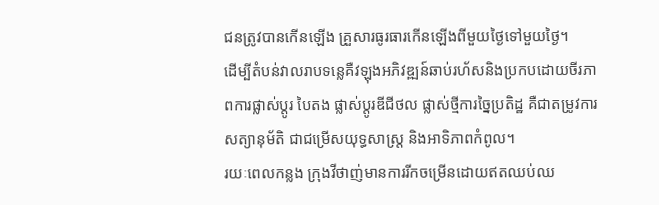ជនត្រូវបានកើនឡើង គ្រួសារធូរធារកើនឡើងពីមួយថ្ងៃទៅមួយថ្ងៃ។
ដើម្បីតំបន់វាលរាបទន្លេគឺវឡុងអភិវឌ្ឍន៍ឆាប់រហ័សនិងប្រកបដោយចីរភាពការផ្លាស់ប្តូរ បៃតង ផ្លាស់ប្តូរឌីជីថល ផ្លាស់ថ្មីការច្នៃប្រតិដ្ឋ គឺជាតម្រូវការសត្យានុម័តិ ជាជម្រើសយុទ្ធសាស្ត្រ និងអាទិភាពកំពូល។
រយៈពេលកន្លង ក្រុងវីថាញ់មានការរីកចម្រើនដោយឥតឈប់ឈ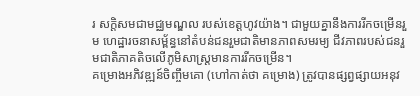រ សក្តិសមជាមជ្ឈមណ្ឌល របស់ខេត្តហូវយ៉ាង។ ជាមួយគ្នានឹងការរីកចម្រើនរួម ហេដ្ឋារចនាសម្ព័ន្ធនៅតំបន់ជនរួមជាតិមានភាពសមរម្យ ជីវភាពរបស់ជនរួមជាតិភាគតិចលើភូមិសាស្រ្តមានការរីកចម្រើន។
គម្រោងអភិវឌ្ឍន៍ចិញ្ចឹមគោ (ហៅកាត់ថា គម្រោង) ត្រូវបានផ្សព្វផ្សាយអនុវ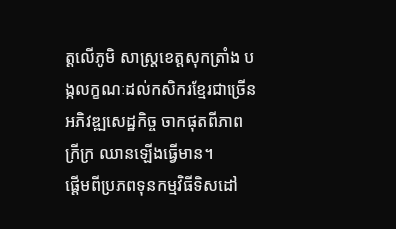ត្តលើភូមិ សាស្ត្រខេត្តសុកត្រាំង បង្កលក្ខណៈដល់កសិករខ្មែរជាច្រើនអភិវឌ្ឍសេដ្ឋកិច្ច ចាកផុតពីភាព ក្រីក្រ ឈានឡើងធ្វើមាន។
ផ្តើមពីប្រភពទុនកម្មវិធីទិសដៅ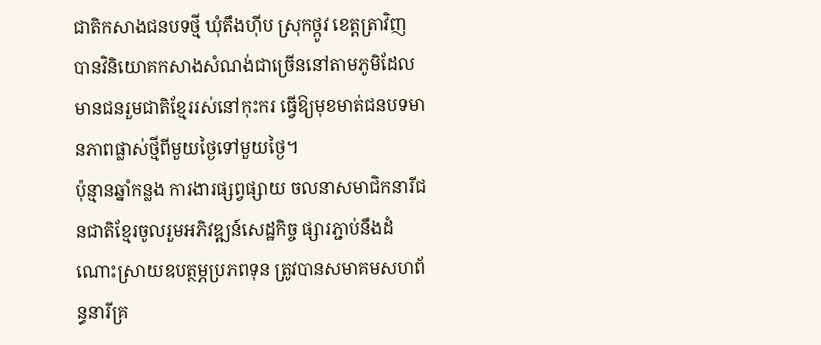ជាតិកសាងជនបទថ្មី ឃុំតឹងហ៊ីប ស្រុកថ្កូវ ខេត្តត្រាវិញ បានវិនិយោគកសាងសំណង់ជាច្រើននៅតាមភូមិដែលមានជនរួមជាតិខ្មែររស់នៅកុះករ ធ្វើឱ្យមុខមាត់ជនបទមានភាពផ្លាស់ថ្មីពីមួយថ្ងៃទៅមួយថ្ងៃ។
ប៉ុន្មានឆ្នាំកន្លង ការងារផ្សព្វផ្សាយ ចលនាសមាជិកនារីជនជាតិខ្មែរចូលរួមអភិវឌ្ឍន៍សេដ្ឋកិច្ច ផ្សារភ្ជាប់នឹងដំណោះស្រាយឧបត្ថម្ភប្រភពទុន ត្រូវបានសមាគមសហព័ន្ធនារីគ្រ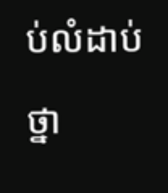ប់លំដាប់ថ្នា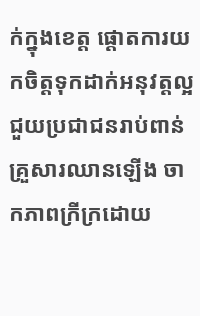ក់ក្នុងខេត្ត ផ្តោតការយកចិត្តទុកដាក់អនុវត្តល្អ ជួយប្រជាជនរាប់ពាន់គ្រួសារឈានឡើង ចាកភាពក្រីក្រដោយ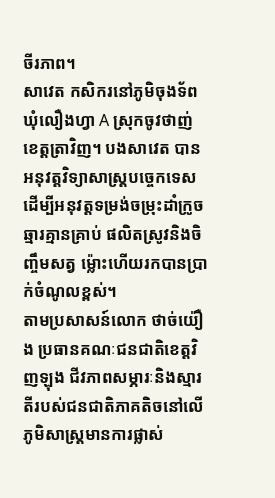ចីរភាព។
សាវេត កសិករនៅភូមិចុងទ័ព ឃុំលឿងហ្វា A ស្រុកចូវថាញ់ ខេត្តត្រាវិញ។ បងសាវេត បានអនុវត្តវិទ្យាសាស្រ្តបច្ចេកទេស ដើម្បីអនុវត្តទម្រង់ចម្រុះដាំក្រូចឆ្មារគ្មានគ្រាប់ ផលិតស្រូវនិងចិញ្ចឹមសត្វ ម្ល៉ោះហើយរកបានប្រាក់ចំណូលខ្ពស់។
តាមប្រសាសន៍លោក ថាច់យ៉ឿង ប្រធានគណៈជនជាតិខេត្តវិញឡុង ជីវភាពសម្ភារៈនិងស្មារតីរបស់ជនជាតិភាគតិចនៅលើភូមិសាស្រ្តមានការផ្លាស់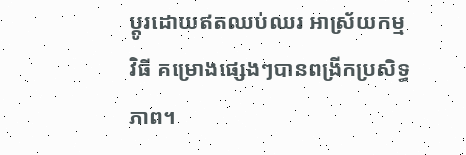ប្តូរដោយឥតឈប់ឈរ អាស្រ័យកម្មវិធី គម្រោងផ្សេងៗបានពង្រីកប្រសិទ្ធភាព។